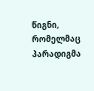წიგნი, რომელმაც პარადიგმა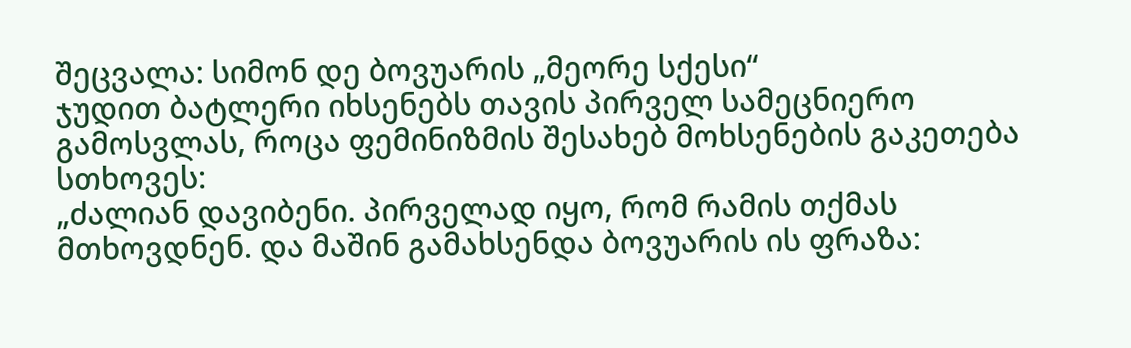შეცვალა: სიმონ დე ბოვუარის „მეორე სქესი“
ჯუდით ბატლერი იხსენებს თავის პირველ სამეცნიერო გამოსვლას, როცა ფემინიზმის შესახებ მოხსენების გაკეთება სთხოვეს:
„ძალიან დავიბენი. პირველად იყო, რომ რამის თქმას მთხოვდნენ. და მაშინ გამახსენდა ბოვუარის ის ფრაზა: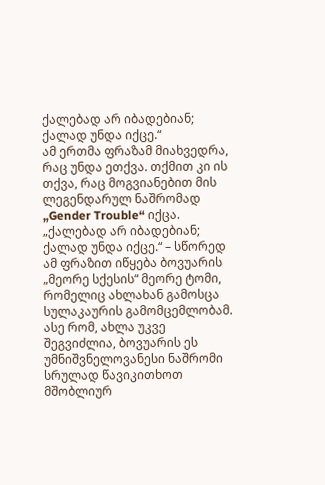ქალებად არ იბადებიან; ქალად უნდა იქცე.“
ამ ერთმა ფრაზამ მიახვედრა, რაც უნდა ეთქვა. თქმით კი ის თქვა, რაც მოგვიანებით მის ლეგენდარულ ნაშრომად „Gender Trouble“ იქცა.
„ქალებად არ იბადებიან; ქალად უნდა იქცე.“ – სწორედ ამ ფრაზით იწყება ბოვუარის „მეორე სქესის“ მეორე ტომი, რომელიც ახლახან გამოსცა სულაკაურის გამომცემლობამ. ასე რომ, ახლა უკვე შეგვიძლია, ბოვუარის ეს უმნიშვნელოვანესი ნაშრომი სრულად წავიკითხოთ მშობლიურ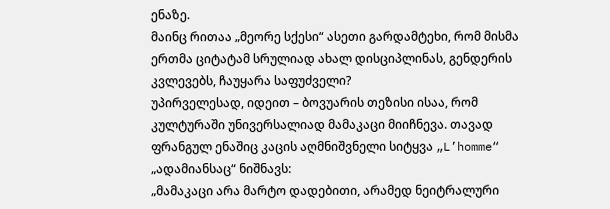ენაზე.
მაინც რითაა „მეორე სქესი“ ასეთი გარდამტეხი, რომ მისმა ერთმა ციტატამ სრულიად ახალ დისციპლინას, გენდერის კვლევებს, ჩაუყარა საფუძველი?
უპირველესად, იდეით – ბოვუარის თეზისი ისაა, რომ კულტურაში უნივერსალიად მამაკაცი მიიჩნევა. თავად ფრანგულ ენაშიც კაცის აღმნიშვნელი სიტყვა „L’homme“ „ადამიანსაც“ ნიშნავს:
„მამაკაცი არა მარტო დადებითი, არამედ ნეიტრალური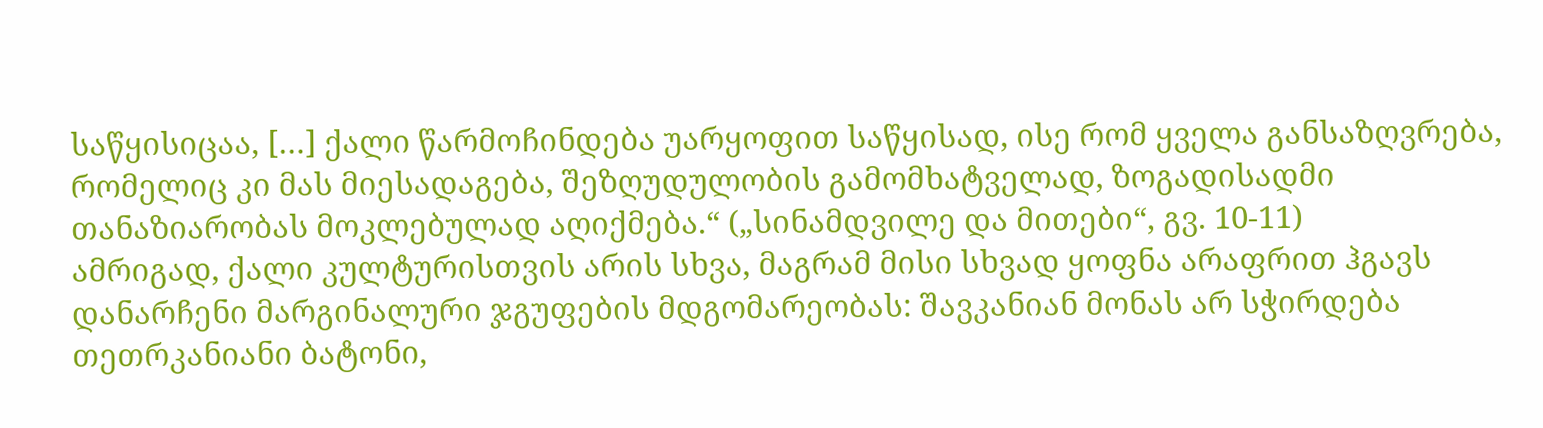საწყისიცაა, […] ქალი წარმოჩინდება უარყოფით საწყისად, ისე რომ ყველა განსაზღვრება, რომელიც კი მას მიესადაგება, შეზღუდულობის გამომხატველად, ზოგადისადმი თანაზიარობას მოკლებულად აღიქმება.“ („სინამდვილე და მითები“, გვ. 10-11)
ამრიგად, ქალი კულტურისთვის არის სხვა, მაგრამ მისი სხვად ყოფნა არაფრით ჰგავს დანარჩენი მარგინალური ჯგუფების მდგომარეობას: შავკანიან მონას არ სჭირდება თეთრკანიანი ბატონი,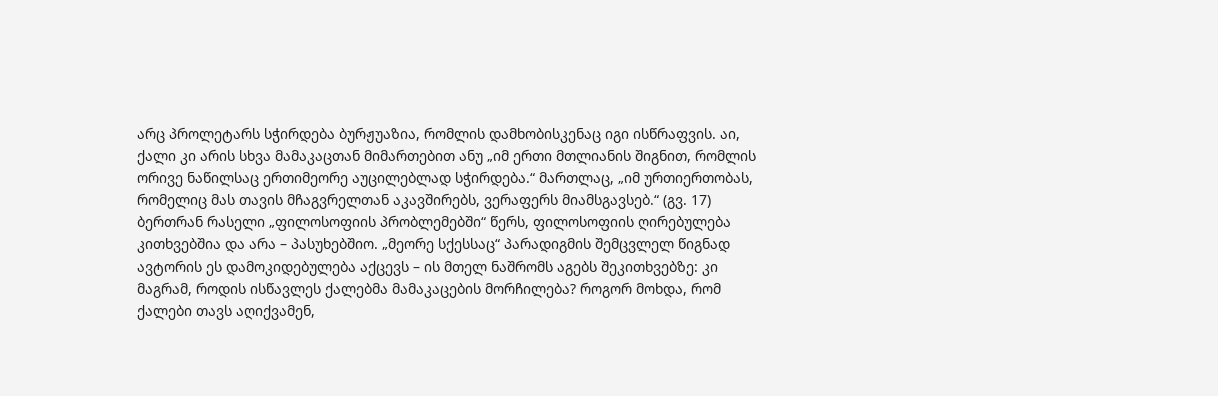არც პროლეტარს სჭირდება ბურჟუაზია, რომლის დამხობისკენაც იგი ისწრაფვის. აი, ქალი კი არის სხვა მამაკაცთან მიმართებით ანუ „იმ ერთი მთლიანის შიგნით, რომლის ორივე ნაწილსაც ერთიმეორე აუცილებლად სჭირდება.“ მართლაც, „იმ ურთიერთობას, რომელიც მას თავის მჩაგვრელთან აკავშირებს, ვერაფერს მიამსგავსებ.“ (გვ. 17)
ბერთრან რასელი „ფილოსოფიის პრობლემებში“ წერს, ფილოსოფიის ღირებულება კითხვებშია და არა – პასუხებშიო. „მეორე სქესსაც“ პარადიგმის შემცვლელ წიგნად ავტორის ეს დამოკიდებულება აქცევს – ის მთელ ნაშრომს აგებს შეკითხვებზე: კი მაგრამ, როდის ისწავლეს ქალებმა მამაკაცების მორჩილება? როგორ მოხდა, რომ ქალები თავს აღიქვამენ,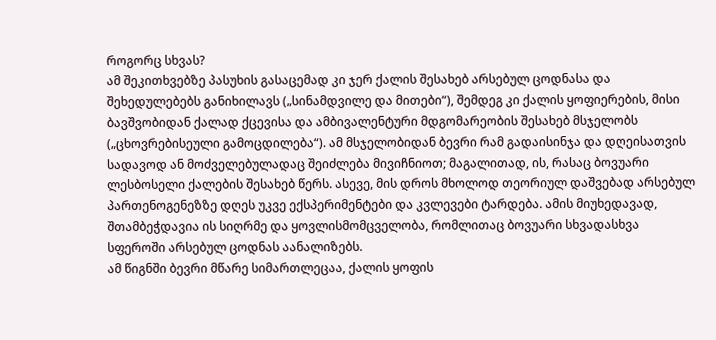როგორც სხვას?
ამ შეკითხვებზე პასუხის გასაცემად კი ჯერ ქალის შესახებ არსებულ ცოდნასა და შეხედულებებს განიხილავს („სინამდვილე და მითები“), შემდეგ კი ქალის ყოფიერების, მისი ბავშვობიდან ქალად ქცევისა და ამბივალენტური მდგომარეობის შესახებ მსჯელობს („ცხოვრებისეული გამოცდილება“). ამ მსჯელობიდან ბევრი რამ გადაისინჯა და დღეისათვის სადავოდ ან მოძველებულადაც შეიძლება მივიჩნიოთ; მაგალითად, ის, რასაც ბოვუარი ლესბოსელი ქალების შესახებ წერს. ასევე, მის დროს მხოლოდ თეორიულ დაშვებად არსებულ პართენოგენეზზე დღეს უკვე ექსპერიმენტები და კვლევები ტარდება. ამის მიუხედავად, შთამბეჭდავია ის სიღრმე და ყოვლისმომცველობა, რომლითაც ბოვუარი სხვადასხვა სფეროში არსებულ ცოდნას აანალიზებს.
ამ წიგნში ბევრი მწარე სიმართლეცაა, ქალის ყოფის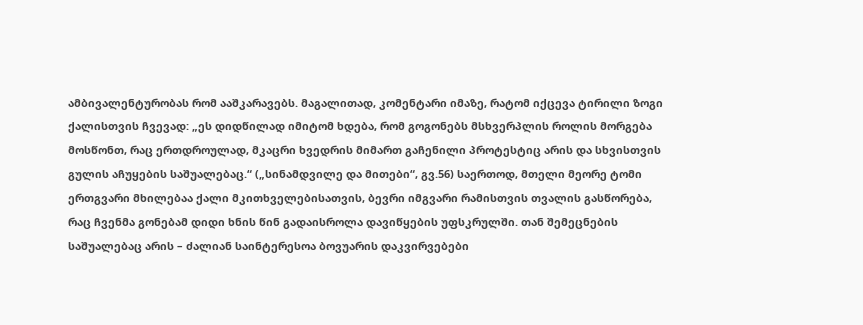ამბივალენტურობას რომ ააშკარავებს. მაგალითად, კომენტარი იმაზე, რატომ იქცევა ტირილი ზოგი ქალისთვის ჩვევად: „ეს დიდწილად იმიტომ ხდება, რომ გოგონებს მსხვერპლის როლის მორგება მოსწონთ, რაც ერთდროულად, მკაცრი ხვედრის მიმართ გაჩენილი პროტესტიც არის და სხვისთვის გულის აჩუყების საშუალებაც.“ („სინამდვილე და მითები“, გვ.56) საერთოდ, მთელი მეორე ტომი ერთგვარი მხილებაა ქალი მკითხველებისათვის, ბევრი იმგვარი რამისთვის თვალის გასწორება, რაც ჩვენმა გონებამ დიდი ხნის წინ გადაისროლა დავიწყების უფსკრულში. თან შემეცნების საშუალებაც არის – ძალიან საინტერესოა ბოვუარის დაკვირვებები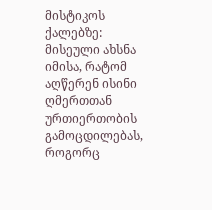მისტიკოს ქალებზე: მისეული ახსნა იმისა, რატომ აღწერენ ისინი ღმერთთან ურთიერთობის გამოცდილებას, როგორც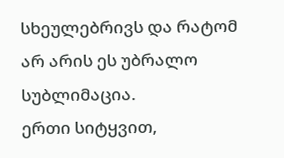სხეულებრივს და რატომ არ არის ეს უბრალო სუბლიმაცია.
ერთი სიტყვით,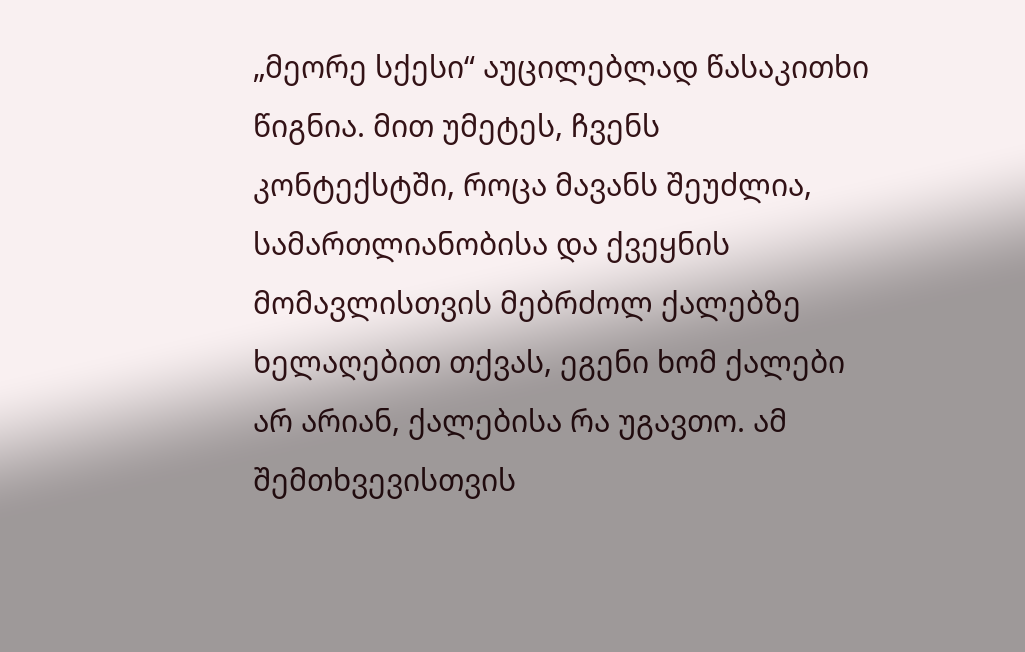„მეორე სქესი“ აუცილებლად წასაკითხი წიგნია. მით უმეტეს, ჩვენს კონტექსტში, როცა მავანს შეუძლია, სამართლიანობისა და ქვეყნის მომავლისთვის მებრძოლ ქალებზე ხელაღებით თქვას, ეგენი ხომ ქალები არ არიან, ქალებისა რა უგავთო. ამ შემთხვევისთვის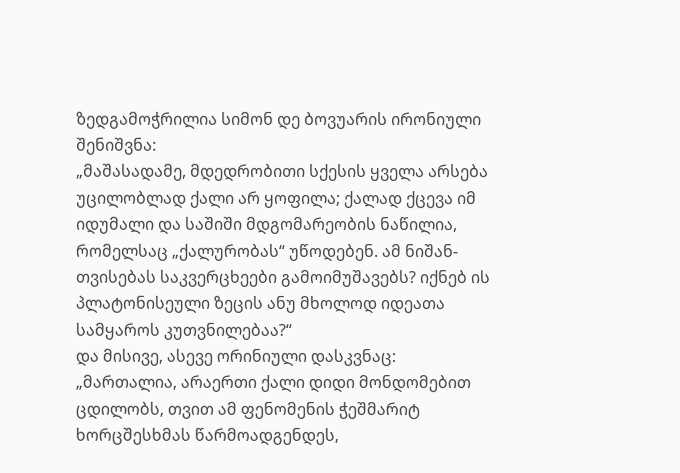ზედგამოჭრილია სიმონ დე ბოვუარის ირონიული შენიშვნა:
„მაშასადამე, მდედრობითი სქესის ყველა არსება უცილობლად ქალი არ ყოფილა; ქალად ქცევა იმ იდუმალი და საშიში მდგომარეობის ნაწილია, რომელსაც „ქალურობას“ უწოდებენ. ამ ნიშან-თვისებას საკვერცხეები გამოიმუშავებს? იქნებ ის პლატონისეული ზეცის ანუ მხოლოდ იდეათა სამყაროს კუთვნილებაა?“
და მისივე, ასევე ორინიული დასკვნაც:
„მართალია, არაერთი ქალი დიდი მონდომებით ცდილობს, თვით ამ ფენომენის ჭეშმარიტ ხორცშესხმას წარმოადგენდეს,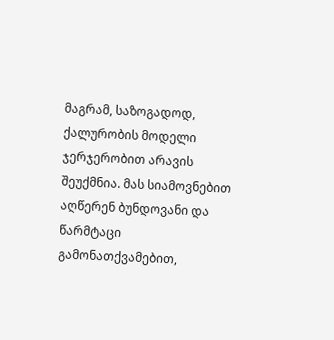მაგრამ, საზოგადოდ, ქალურობის მოდელი ჯერჯერობით არავის შეუქმნია. მას სიამოვნებით აღწერენ ბუნდოვანი და წარმტაცი გამონათქვამებით,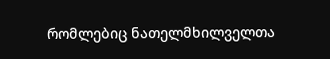რომლებიც ნათელმხილველთა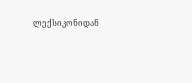ლექსიკონიდან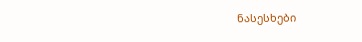ნასესხები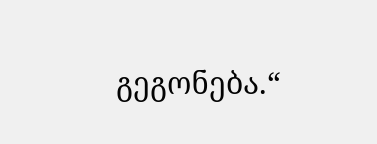გეგონება.“